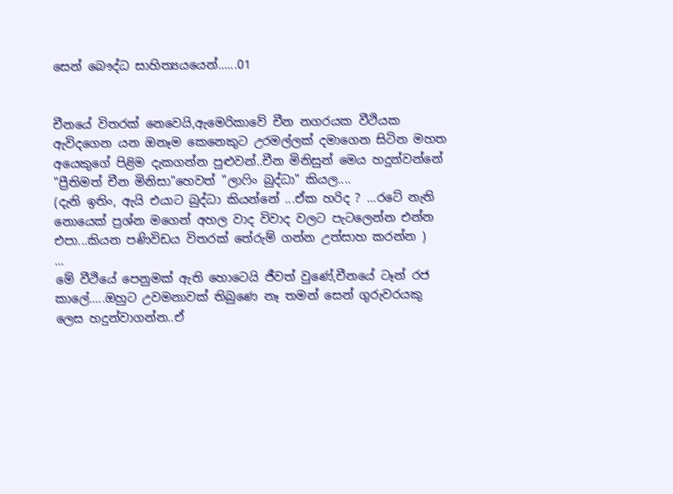සෙන් බෞද්ධ සාහිත්‍යයයෙන්......01


චීනයේ විතරක් නෙවෙයි,ඇමෙරිකාවේ චීන නගරයක වීථියක ඇවිදගෙන යන ඔනෑම කෙනෙකුට උරමල්ලක් දමාගෙන සිටින මහත අයෙකුගේ පිළිම දැකගන්න පුළුවන්..චීන මිනිසුන් මෙය හදුන්වන්නේ "ප්‍රීතිමත් චීන මිනිසා"හෙවත් "ලාෆිං බුද්ධා" කියල....
(දැනි ඉතිං, ඇයි එයාට බුද්ධා කියන්නේ ...ඒක හරිද ? ...රටේ නැති නොයෙක් ප්‍රශ්න මගෙන් අහල වාද විවාද වලට පැටලෙන්න එන්න එපා...කියන පණිවිඩය විතරක් තේරුම් ගන්න උත්සාහ කරන්න )
...
මේ වීථියේ පෙනුමක් ඇති හොටෙයි ජීවත් වුණේ,චීනයේ ටෑන් රජ කාලේ.....ඔහුට උවමනාවක් තිබුණෙ නෑ තමන් සෙන් ගුරුවරයකු ලෙස හදුන්වාගන්න..ඒ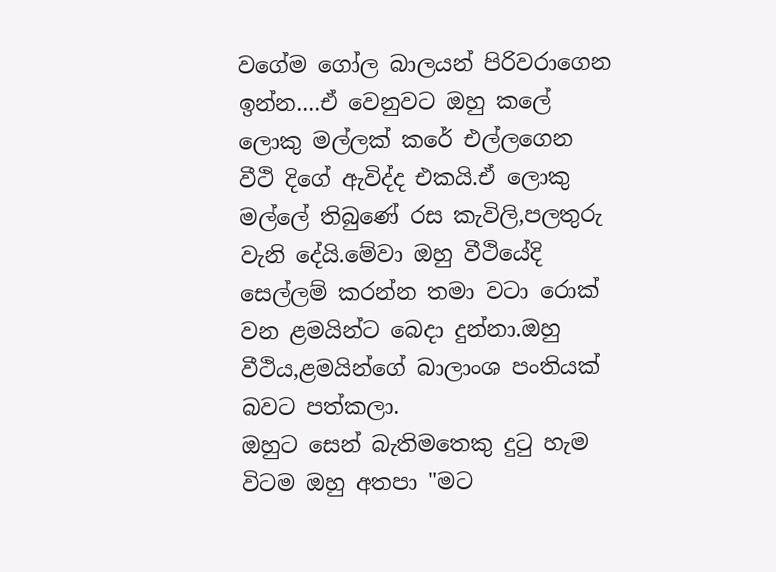වගේම ගෝල බාලයන් පිරිවරාගෙන ඉන්න....ඒ වෙනුවට ඔහු කලේ ලොකු මල්ලක් කරේ එල්ලගෙන වීථි දිගේ ඇවිද්ද එකයි.ඒ ලොකු මල්ලේ තිබුණේ රස කැවිලි,පලතුරු වැනි දේයි.මේවා ඔහු වීථියේදි සෙල්ලම් කරන්න තමා වටා රොක් වන ළමයින්ට බෙදා දුන්නා.ඔහු වීථිය,ළමයින්ගේ බාලාංශ පංතියක් බවට පත්කලා.
ඔහුට සෙන් බැතිමතෙකු දුටු හැම විටම ඔහු අතපා "මට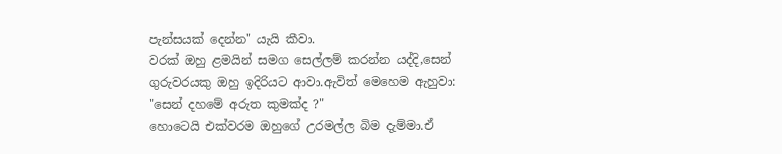පැන්සයක් දෙන්න" යැයි කීවා.
වරක් ඔහු ළමයින් සමග සෙල්ලම් කරන්න යද්දි,සෙන් ගුරුවරයකු ඔහු ඉදිරියට ආවා.ඇවිත් මෙහෙම ඇහුවා: "සෙන් දහමේ අරුත කුමක්ද ?"
හොටෙයි එක්වරම ඔහුගේ උරමල්ල බිම දැම්මා.ඒ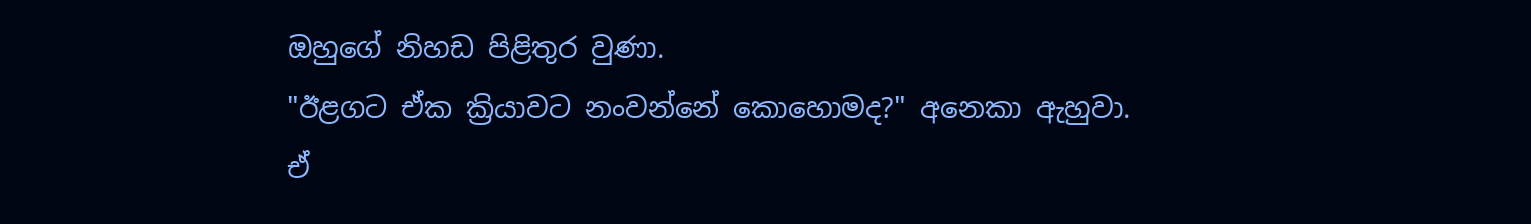ඔහුගේ නිහඩ පිළිතුර වුණා.
"ඊළගට ඒක ක්‍රියාවට නංවන්නේ කොහොමද?" අනෙකා ඇහුවා.
ඒ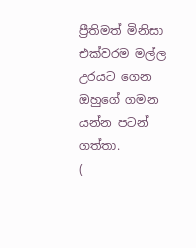ප්‍රීතිමත් මිනිසා එක්වරම මල්ල උරයට ගෙන ඔහුගේ ගමන යන්න පටන් ගත්තා.
(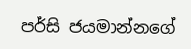පර්සි ජයමාන්නගේ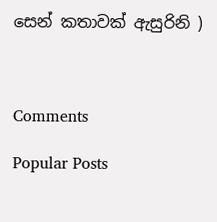සෙන් කතාවක් ඇසුරිනි )



Comments

Popular Posts